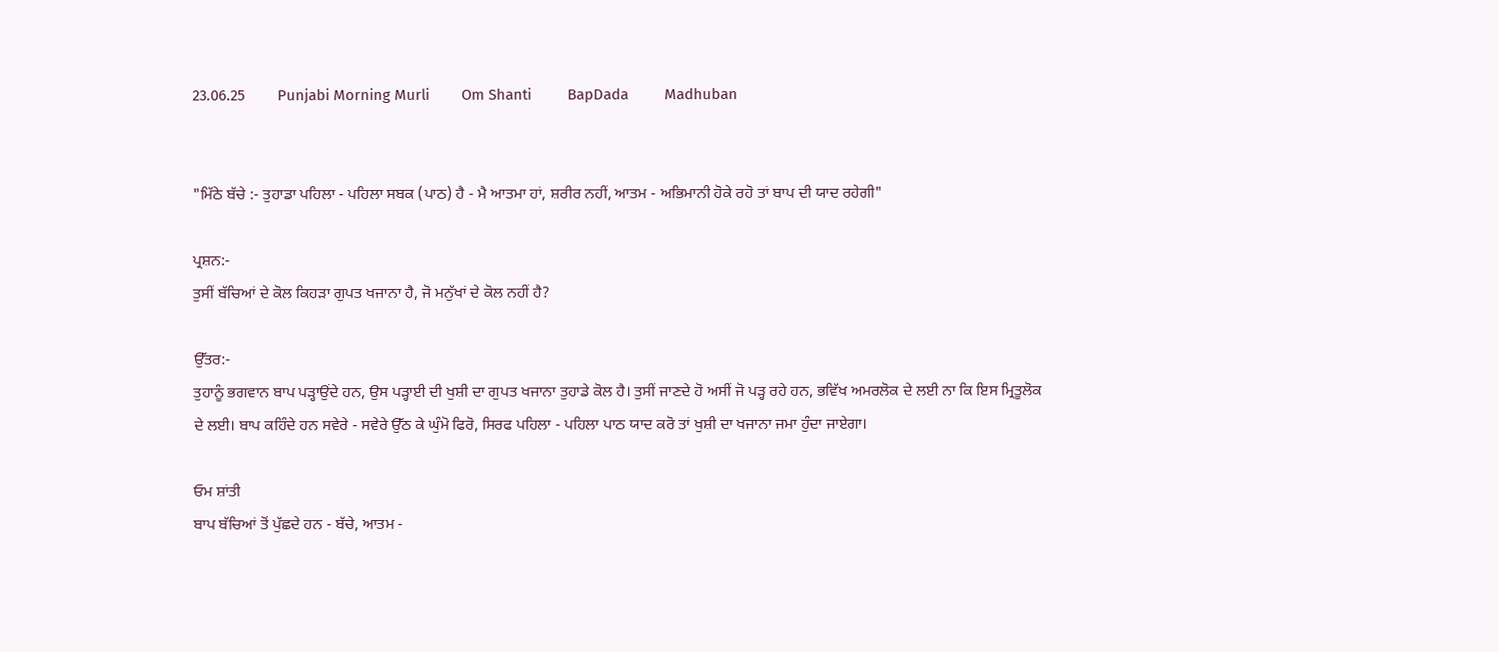23.06.25        Punjabi Morning Murli        Om Shanti         BapDada         Madhuban


"ਮਿੱਠੇ ਬੱਚੇ :- ਤੁਹਾਡਾ ਪਹਿਲਾ - ਪਹਿਲਾ ਸਬਕ (ਪਾਠ) ਹੈ - ਮੈ ਆਤਮਾ ਹਾਂ, ਸ਼ਰੀਰ ਨਹੀਂ, ਆਤਮ - ਅਭਿਮਾਨੀ ਹੋਕੇ ਰਹੋ ਤਾਂ ਬਾਪ ਦੀ ਯਾਦ ਰਹੇਗੀ"

ਪ੍ਰਸ਼ਨ:-
ਤੁਸੀਂ ਬੱਚਿਆਂ ਦੇ ਕੋਲ ਕਿਹੜਾ ਗੁਪਤ ਖਜਾਨਾ ਹੈ, ਜੋ ਮਨੁੱਖਾਂ ਦੇ ਕੋਲ ਨਹੀਂ ਹੈ?

ਉੱਤਰ:-
ਤੁਹਾਨੂੰ ਭਗਵਾਨ ਬਾਪ ਪੜ੍ਹਾਉਂਦੇ ਹਨ, ਉਸ ਪੜ੍ਹਾਈ ਦੀ ਖੁਸ਼ੀ ਦਾ ਗੁਪਤ ਖਜਾਨਾ ਤੁਹਾਡੇ ਕੋਲ ਹੈ। ਤੁਸੀਂ ਜਾਣਦੇ ਹੋ ਅਸੀਂ ਜੋ ਪੜ੍ਹ ਰਹੇ ਹਨ, ਭਵਿੱਖ ਅਮਰਲੋਕ ਦੇ ਲਈ ਨਾ ਕਿ ਇਸ ਮ੍ਰਿਤੂਲੋਕ ਦੇ ਲਈ। ਬਾਪ ਕਹਿੰਦੇ ਹਨ ਸਵੇਰੇ - ਸਵੇਰੇ ਉੱਠ ਕੇ ਘੁੰਮੋ ਫਿਰੋ, ਸਿਰਫ ਪਹਿਲਾ - ਪਹਿਲਾ ਪਾਠ ਯਾਦ ਕਰੋ ਤਾਂ ਖੁਸ਼ੀ ਦਾ ਖਜਾਨਾ ਜਮਾ ਹੁੰਦਾ ਜਾਏਗਾ।

ਓਮ ਸ਼ਾਂਤੀ
ਬਾਪ ਬੱਚਿਆਂ ਤੋਂ ਪੁੱਛਦੇ ਹਨ - ਬੱਚੇ, ਆਤਮ -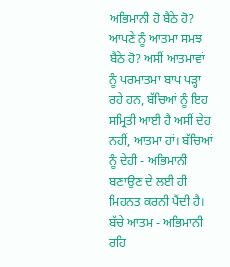ਅਭਿਮਾਨੀ ਹੋ ਬੈਠੇ ਹੋ? ਆਪਣੇ ਨੂੰ ਆਤਮਾ ਸਮਝ ਬੈਠੇ ਹੋ? ਅਸੀਂ ਆਤਮਾਵਾਂ ਨੂੰ ਪਰਮਾਤਮਾ ਬਾਪ ਪੜ੍ਹਾ ਰਹੇ ਹਨ, ਬੱਚਿਆਂ ਨੂੰ ਇਹ ਸਮ੍ਰਿਤੀ ਆਈ ਹੈ ਅਸੀਂ ਦੇਹ ਨਹੀਂ, ਆਤਮਾ ਹਾਂ। ਬੱਚਿਆਂ ਨੂੰ ਦੇਹੀ - ਅਭਿਮਾਨੀ ਬਣਾਉਣ ਦੇ ਲਈ ਹੀ ਮਿਹਨਤ ਕਰਨੀ ਪੈਂਦੀ ਹੈ। ਬੱਚੇ ਆਤਮ - ਅਭਿਮਾਨੀ ਰਹਿ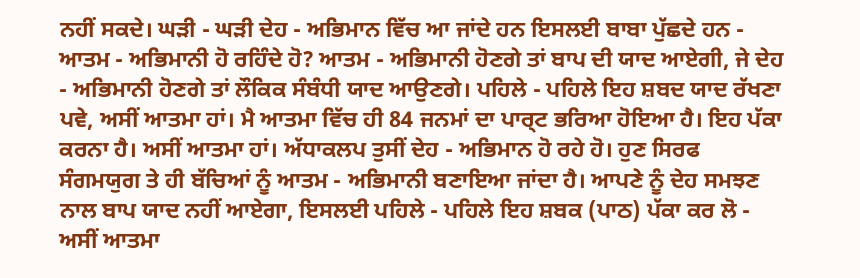ਨਹੀਂ ਸਕਦੇ। ਘੜੀ - ਘੜੀ ਦੇਹ - ਅਭਿਮਾਨ ਵਿੱਚ ਆ ਜਾਂਦੇ ਹਨ ਇਸਲਈ ਬਾਬਾ ਪੁੱਛਦੇ ਹਨ - ਆਤਮ - ਅਭਿਮਾਨੀ ਹੋ ਰਹਿੰਦੇ ਹੋ? ਆਤਮ - ਅਭਿਮਾਨੀ ਹੋਣਗੇ ਤਾਂ ਬਾਪ ਦੀ ਯਾਦ ਆਏਗੀ, ਜੇ ਦੇਹ - ਅਭਿਮਾਨੀ ਹੋਣਗੇ ਤਾਂ ਲੌਕਿਕ ਸੰਬੰਧੀ ਯਾਦ ਆਉਣਗੇ। ਪਹਿਲੇ - ਪਹਿਲੇ ਇਹ ਸ਼ਬਦ ਯਾਦ ਰੱਖਣਾ ਪਵੇ, ਅਸੀਂ ਆਤਮਾ ਹਾਂ। ਮੈ ਆਤਮਾ ਵਿੱਚ ਹੀ 84 ਜਨਮਾਂ ਦਾ ਪਾਰ੍ਟ ਭਰਿਆ ਹੋਇਆ ਹੈ। ਇਹ ਪੱਕਾ ਕਰਨਾ ਹੈ। ਅਸੀਂ ਆਤਮਾ ਹਾਂ। ਅੱਧਾਕਲਪ ਤੁਸੀਂ ਦੇਹ - ਅਭਿਮਾਨ ਹੋ ਰਹੇ ਹੋ। ਹੁਣ ਸਿਰਫ ਸੰਗਮਯੁਗ ਤੇ ਹੀ ਬੱਚਿਆਂ ਨੂੰ ਆਤਮ - ਅਭਿਮਾਨੀ ਬਣਾਇਆ ਜਾਂਦਾ ਹੈ। ਆਪਣੇ ਨੂੰ ਦੇਹ ਸਮਝਣ ਨਾਲ ਬਾਪ ਯਾਦ ਨਹੀਂ ਆਏਗਾ, ਇਸਲਈ ਪਹਿਲੇ - ਪਹਿਲੇ ਇਹ ਸ਼ਬਕ (ਪਾਠ) ਪੱਕਾ ਕਰ ਲੋ - ਅਸੀਂ ਆਤਮਾ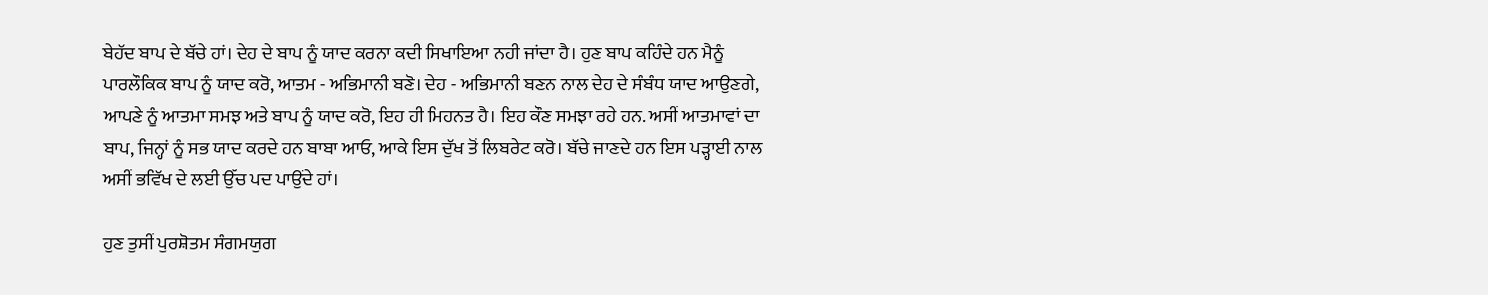ਬੇਹੱਦ ਬਾਪ ਦੇ ਬੱਚੇ ਹਾਂ। ਦੇਹ ਦੇ ਬਾਪ ਨੂੰ ਯਾਦ ਕਰਨਾ ਕਦੀ ਸਿਖਾਇਆ ਨਹੀ ਜਾਂਦਾ ਹੈ। ਹੁਣ ਬਾਪ ਕਹਿੰਦੇ ਹਨ ਮੈਨੂੰ ਪਾਰਲੌਕਿਕ ਬਾਪ ਨੂੰ ਯਾਦ ਕਰੋ, ਆਤਮ - ਅਭਿਮਾਨੀ ਬਣੋ। ਦੇਹ - ਅਭਿਮਾਨੀ ਬਣਨ ਨਾਲ ਦੇਹ ਦੇ ਸੰਬੰਧ ਯਾਦ ਆਉਣਗੇ, ਆਪਣੇ ਨੂੰ ਆਤਮਾ ਸਮਝ ਅਤੇ ਬਾਪ ਨੂੰ ਯਾਦ ਕਰੋ, ਇਹ ਹੀ ਮਿਹਨਤ ਹੈ। ਇਹ ਕੌਣ ਸਮਝਾ ਰਹੇ ਹਨ. ਅਸੀਂ ਆਤਮਾਵਾਂ ਦਾ ਬਾਪ, ਜਿਨ੍ਹਾਂ ਨੂੰ ਸਭ ਯਾਦ ਕਰਦੇ ਹਨ ਬਾਬਾ ਆਓ, ਆਕੇ ਇਸ ਦੁੱਖ ਤੋਂ ਲਿਬਰੇਟ ਕਰੋ। ਬੱਚੇ ਜਾਣਦੇ ਹਨ ਇਸ ਪੜ੍ਹਾਈ ਨਾਲ ਅਸੀਂ ਭਵਿੱਖ ਦੇ ਲਈ ਉੱਚ ਪਦ ਪਾਉਂਦੇ ਹਾਂ।

ਹੁਣ ਤੁਸੀਂ ਪੁਰਸ਼ੋਤਮ ਸੰਗਮਯੁਗ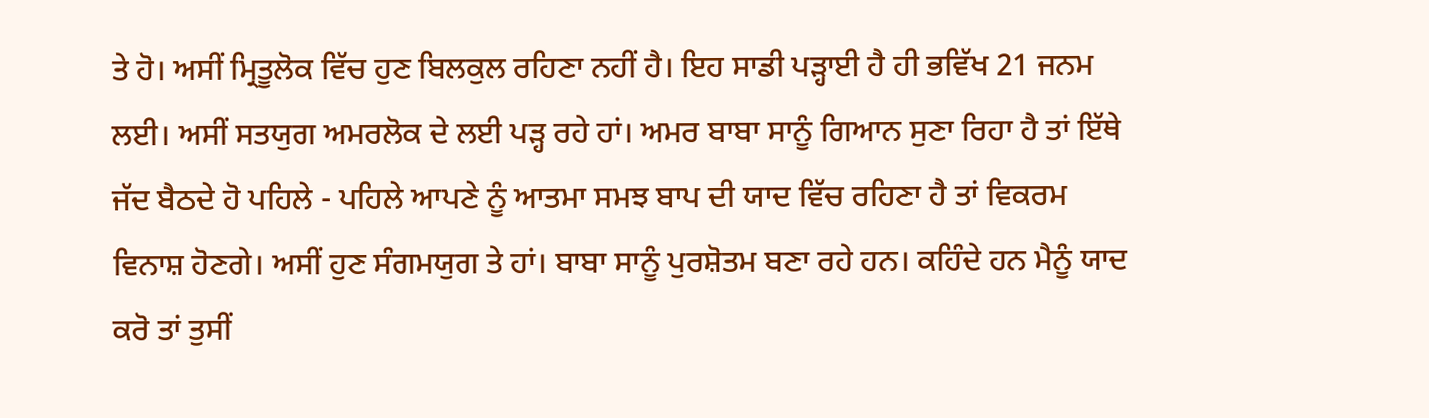ਤੇ ਹੋ। ਅਸੀਂ ਮ੍ਰਿਤੂਲੋਕ ਵਿੱਚ ਹੁਣ ਬਿਲਕੁਲ ਰਹਿਣਾ ਨਹੀਂ ਹੈ। ਇਹ ਸਾਡੀ ਪੜ੍ਹਾਈ ਹੈ ਹੀ ਭਵਿੱਖ 21 ਜਨਮ ਲਈ। ਅਸੀਂ ਸਤਯੁਗ ਅਮਰਲੋਕ ਦੇ ਲਈ ਪੜ੍ਹ ਰਹੇ ਹਾਂ। ਅਮਰ ਬਾਬਾ ਸਾਨੂੰ ਗਿਆਨ ਸੁਣਾ ਰਿਹਾ ਹੈ ਤਾਂ ਇੱਥੇ ਜੱਦ ਬੈਠਦੇ ਹੋ ਪਹਿਲੇ - ਪਹਿਲੇ ਆਪਣੇ ਨੂੰ ਆਤਮਾ ਸਮਝ ਬਾਪ ਦੀ ਯਾਦ ਵਿੱਚ ਰਹਿਣਾ ਹੈ ਤਾਂ ਵਿਕਰਮ ਵਿਨਾਸ਼ ਹੋਣਗੇ। ਅਸੀਂ ਹੁਣ ਸੰਗਮਯੁਗ ਤੇ ਹਾਂ। ਬਾਬਾ ਸਾਨੂੰ ਪੁਰਸ਼ੋਤਮ ਬਣਾ ਰਹੇ ਹਨ। ਕਹਿੰਦੇ ਹਨ ਮੈਨੂੰ ਯਾਦ ਕਰੋ ਤਾਂ ਤੁਸੀਂ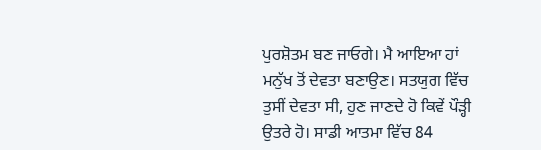ਪੁਰਸ਼ੋਤਮ ਬਣ ਜਾਓਗੇ। ਮੈ ਆਇਆ ਹਾਂ ਮਨੁੱਖ ਤੋਂ ਦੇਵਤਾ ਬਣਾਉਣ। ਸਤਯੁਗ ਵਿੱਚ ਤੁਸੀਂ ਦੇਵਤਾ ਸੀ, ਹੁਣ ਜਾਣਦੇ ਹੋ ਕਿਵੇਂ ਪੌੜ੍ਹੀ ਉਤਰੇ ਹੋ। ਸਾਡੀ ਆਤਮਾ ਵਿੱਚ 84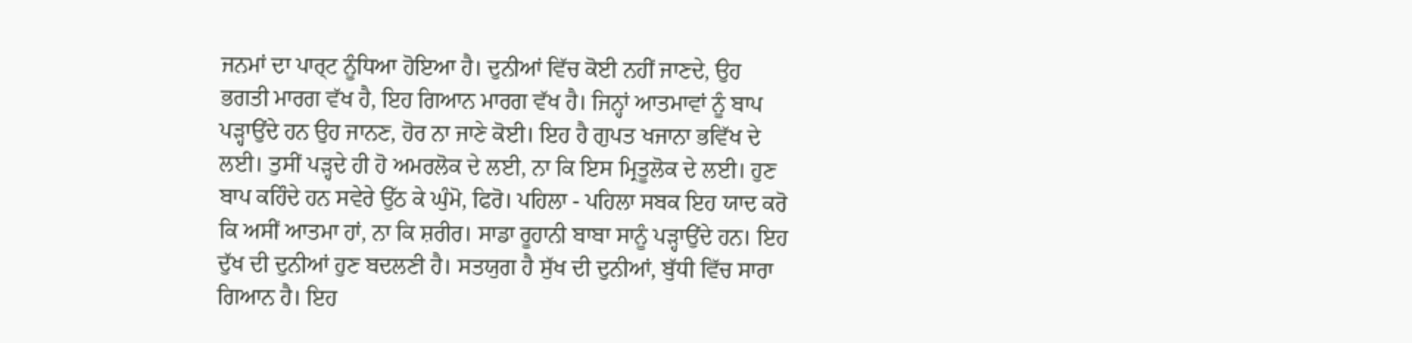ਜਨਮਾਂ ਦਾ ਪਾਰ੍ਟ ਨੂੰਧਿਆ ਹੋਇਆ ਹੈ। ਦੁਨੀਆਂ ਵਿੱਚ ਕੋਈ ਨਹੀਂ ਜਾਣਦੇ, ਉਹ ਭਗਤੀ ਮਾਰਗ ਵੱਖ ਹੈ, ਇਹ ਗਿਆਨ ਮਾਰਗ ਵੱਖ ਹੈ। ਜਿਨ੍ਹਾਂ ਆਤਮਾਵਾਂ ਨੂੰ ਬਾਪ ਪੜ੍ਹਾਉਂਦੇ ਹਨ ਉਹ ਜਾਨਣ, ਹੋਰ ਨਾ ਜਾਣੇ ਕੋਈ। ਇਹ ਹੈ ਗੁਪਤ ਖਜਾਨਾ ਭਵਿੱਖ ਦੇ ਲਈ। ਤੁਸੀਂ ਪੜ੍ਹਦੇ ਹੀ ਹੋ ਅਮਰਲੋਕ ਦੇ ਲਈ, ਨਾ ਕਿ ਇਸ ਮ੍ਰਿਤੂਲੋਕ ਦੇ ਲਈ। ਹੁਣ ਬਾਪ ਕਹਿੰਦੇ ਹਨ ਸਵੇਰੇ ਉੱਠ ਕੇ ਘੁੰਮੋ, ਫਿਰੋ। ਪਹਿਲਾ - ਪਹਿਲਾ ਸਬਕ ਇਹ ਯਾਦ ਕਰੋ ਕਿ ਅਸੀਂ ਆਤਮਾ ਹਾਂ, ਨਾ ਕਿ ਸ਼ਰੀਰ। ਸਾਡਾ ਰੂਹਾਨੀ ਬਾਬਾ ਸਾਨੂੰ ਪੜ੍ਹਾਉਂਦੇ ਹਨ। ਇਹ ਦੁੱਖ ਦੀ ਦੁਨੀਆਂ ਹੁਣ ਬਦਲਣੀ ਹੈ। ਸਤਯੁਗ ਹੈ ਸੁੱਖ ਦੀ ਦੁਨੀਆਂ, ਬੁੱਧੀ ਵਿੱਚ ਸਾਰਾ ਗਿਆਨ ਹੈ। ਇਹ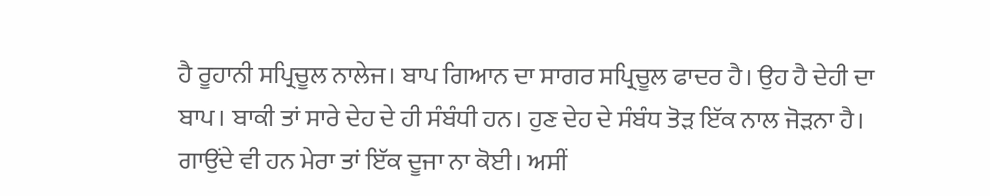ਹੈ ਰੂਹਾਨੀ ਸਪ੍ਰਿਚੂਲ ਨਾਲੇਜ। ਬਾਪ ਗਿਆਨ ਦਾ ਸਾਗਰ ਸਪ੍ਰਿਚੂਲ ਫਾਦਰ ਹੈ। ਉਹ ਹੈ ਦੇਹੀ ਦਾ ਬਾਪ। ਬਾਕੀ ਤਾਂ ਸਾਰੇ ਦੇਹ ਦੇ ਹੀ ਸੰਬੰਧੀ ਹਨ। ਹੁਣ ਦੇਹ ਦੇ ਸੰਬੰਧ ਤੋੜ ਇੱਕ ਨਾਲ ਜੋੜਨਾ ਹੈ। ਗਾਉਂਦੇ ਵੀ ਹਨ ਮੇਰਾ ਤਾਂ ਇੱਕ ਦੂਜਾ ਨਾ ਕੋਈ। ਅਸੀਂ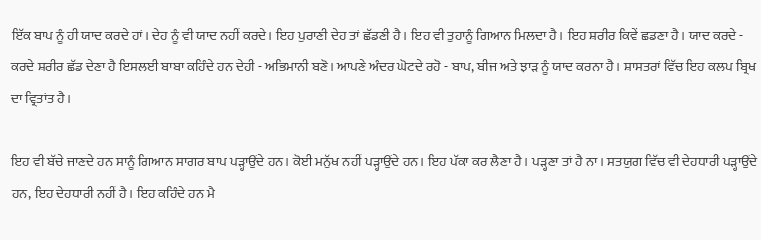ਇੱਕ ਬਾਪ ਨੂੰ ਹੀ ਯਾਦ ਕਰਦੇ ਹਾਂ। ਦੇਹ ਨੂੰ ਵੀ ਯਾਦ ਨਹੀਂ ਕਰਦੇ। ਇਹ ਪੁਰਾਣੀ ਦੇਹ ਤਾਂ ਛੱਡਣੀ ਹੈ। ਇਹ ਵੀ ਤੁਹਾਨੂੰ ਗਿਆਨ ਮਿਲਦਾ ਹੈ। ਇਹ ਸ਼ਰੀਰ ਕਿਵੇਂ ਛਡਣਾ ਹੈ। ਯਾਦ ਕਰਦੇ - ਕਰਦੇ ਸ਼ਰੀਰ ਛੱਡ ਦੇਣਾ ਹੈ ਇਸਲਈ ਬਾਬਾ ਕਹਿੰਦੇ ਹਨ ਦੇਹੀ - ਅਭਿਮਾਨੀ ਬਣੋ। ਆਪਣੇ ਅੰਦਰ ਘੋਟਦੇ ਰਹੋ - ਬਾਪ, ਬੀਜ ਅਤੇ ਝਾੜ ਨੂੰ ਯਾਦ ਕਰਨਾ ਹੈ। ਸ਼ਾਸਤਰਾਂ ਵਿੱਚ ਇਹ ਕਲਪ ਬ੍ਰਿਖ ਦਾ ਵ੍ਰਿਤਾਂਤ ਹੈ।

ਇਹ ਵੀ ਬੱਚੇ ਜਾਣਦੇ ਹਨ ਸਾਨੂੰ ਗਿਆਨ ਸਾਗਰ ਬਾਪ ਪੜ੍ਹਾਉਂਦੇ ਹਨ। ਕੋਈ ਮਨੁੱਖ ਨਹੀਂ ਪੜ੍ਹਾਉਂਦੇ ਹਨ। ਇਹ ਪੱਕਾ ਕਰ ਲੈਣਾ ਹੈ। ਪੜ੍ਹਣਾ ਤਾਂ ਹੈ ਨਾ। ਸਤਯੁਗ ਵਿੱਚ ਵੀ ਦੇਹਧਾਰੀ ਪੜ੍ਹਾਉਂਦੇ ਹਨ, ਇਹ ਦੇਹਧਾਰੀ ਨਹੀਂ ਹੈ। ਇਹ ਕਹਿੰਦੇ ਹਨ ਮੈ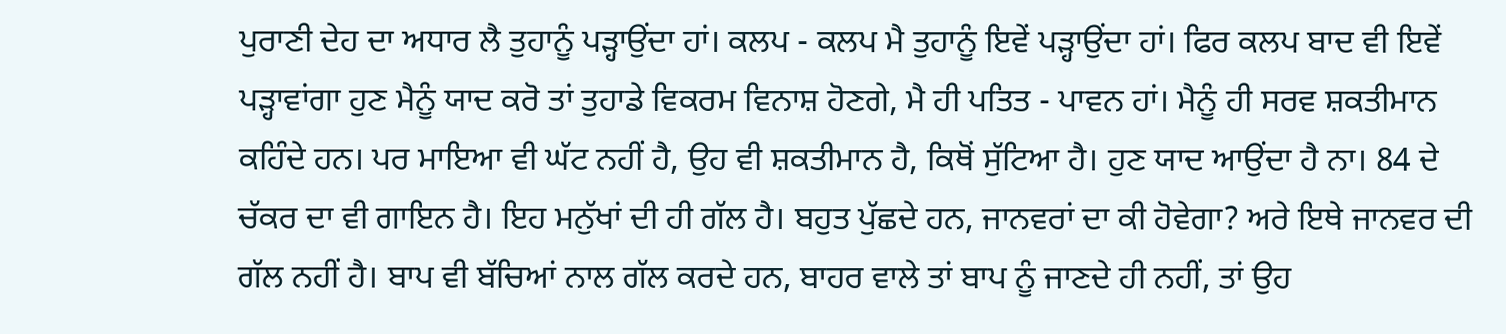ਪੁਰਾਣੀ ਦੇਹ ਦਾ ਅਧਾਰ ਲੈ ਤੁਹਾਨੂੰ ਪੜ੍ਹਾਉਂਦਾ ਹਾਂ। ਕਲਪ - ਕਲਪ ਮੈ ਤੁਹਾਨੂੰ ਇਵੇਂ ਪੜ੍ਹਾਉਂਦਾ ਹਾਂ। ਫਿਰ ਕਲਪ ਬਾਦ ਵੀ ਇਵੇਂ ਪੜ੍ਹਾਵਾਂਗਾ ਹੁਣ ਮੈਨੂੰ ਯਾਦ ਕਰੋ ਤਾਂ ਤੁਹਾਡੇ ਵਿਕਰਮ ਵਿਨਾਸ਼ ਹੋਣਗੇ, ਮੈ ਹੀ ਪਤਿਤ - ਪਾਵਨ ਹਾਂ। ਮੈਨੂੰ ਹੀ ਸਰਵ ਸ਼ਕਤੀਮਾਨ ਕਹਿੰਦੇ ਹਨ। ਪਰ ਮਾਇਆ ਵੀ ਘੱਟ ਨਹੀਂ ਹੈ, ਉਹ ਵੀ ਸ਼ਕਤੀਮਾਨ ਹੈ, ਕਿਥੋਂ ਸੁੱਟਿਆ ਹੈ। ਹੁਣ ਯਾਦ ਆਉਂਦਾ ਹੈ ਨਾ। 84 ਦੇ ਚੱਕਰ ਦਾ ਵੀ ਗਾਇਨ ਹੈ। ਇਹ ਮਨੁੱਖਾਂ ਦੀ ਹੀ ਗੱਲ ਹੈ। ਬਹੁਤ ਪੁੱਛਦੇ ਹਨ, ਜਾਨਵਰਾਂ ਦਾ ਕੀ ਹੋਵੇਗਾ? ਅਰੇ ਇਥੇ ਜਾਨਵਰ ਦੀ ਗੱਲ ਨਹੀਂ ਹੈ। ਬਾਪ ਵੀ ਬੱਚਿਆਂ ਨਾਲ ਗੱਲ ਕਰਦੇ ਹਨ, ਬਾਹਰ ਵਾਲੇ ਤਾਂ ਬਾਪ ਨੂੰ ਜਾਣਦੇ ਹੀ ਨਹੀਂ, ਤਾਂ ਉਹ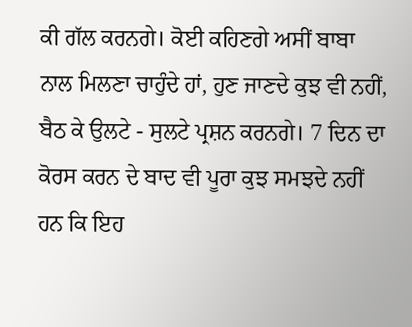ਕੀ ਗੱਲ ਕਰਨਗੇ। ਕੋਈ ਕਹਿਣਗੇ ਅਸੀਂ ਬਾਬਾ ਨਾਲ ਮਿਲਣਾ ਚਾਹੁੰਦੇ ਹਾਂ, ਹੁਣ ਜਾਣਦੇ ਕੁਝ ਵੀ ਨਹੀਂ, ਬੈਠ ਕੇ ਉਲਟੇ - ਸੁਲਟੇ ਪ੍ਰਸ਼ਨ ਕਰਨਗੇ। 7 ਦਿਨ ਦਾ ਕੋਰਸ ਕਰਨ ਦੇ ਬਾਦ ਵੀ ਪੂਰਾ ਕੁਝ ਸਮਝਦੇ ਨਹੀਂ ਹਨ ਕਿ ਇਹ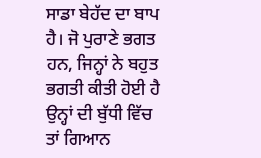ਸਾਡਾ ਬੇਹੱਦ ਦਾ ਬਾਪ ਹੈ। ਜੋ ਪੁਰਾਣੇ ਭਗਤ ਹਨ, ਜਿਨ੍ਹਾਂ ਨੇ ਬਹੁਤ ਭਗਤੀ ਕੀਤੀ ਹੋਈ ਹੈ ਉਨ੍ਹਾਂ ਦੀ ਬੁੱਧੀ ਵਿੱਚ ਤਾਂ ਗਿਆਨ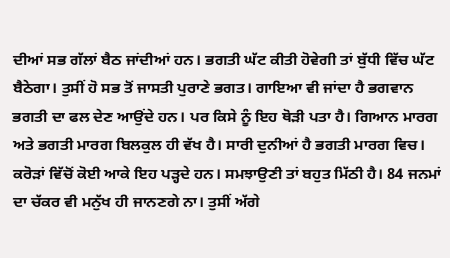ਦੀਆਂ ਸਭ ਗੱਲਾਂ ਬੈਠ ਜਾਂਦੀਆਂ ਹਨ। ਭਗਤੀ ਘੱਟ ਕੀਤੀ ਹੋਵੇਗੀ ਤਾਂ ਬੁੱਧੀ ਵਿੱਚ ਘੱਟ ਬੈਠੇਗਾ। ਤੁਸੀਂ ਹੋ ਸਭ ਤੋਂ ਜਾਸਤੀ ਪੁਰਾਣੇ ਭਗਤ। ਗਾਇਆ ਵੀ ਜਾਂਦਾ ਹੈ ਭਗਵਾਨ ਭਗਤੀ ਦਾ ਫਲ ਦੇਣ ਆਉਂਦੇ ਹਨ। ਪਰ ਕਿਸੇ ਨੂੰ ਇਹ ਥੋੜੀ ਪਤਾ ਹੈ। ਗਿਆਨ ਮਾਰਗ ਅਤੇ ਭਗਤੀ ਮਾਰਗ ਬਿਲਕੁਲ ਹੀ ਵੱਖ ਹੈ। ਸਾਰੀ ਦੁਨੀਆਂ ਹੈ ਭਗਤੀ ਮਾਰਗ ਵਿਚ। ਕਰੋੜਾਂ ਵਿੱਚੋਂ ਕੋਈ ਆਕੇ ਇਹ ਪੜ੍ਹਦੇ ਹਨ। ਸਮਝਾਉਣੀ ਤਾਂ ਬਹੁਤ ਮਿੱਠੀ ਹੈ। 84 ਜਨਮਾਂ ਦਾ ਚੱਕਰ ਵੀ ਮਨੁੱਖ ਹੀ ਜਾਨਣਗੇ ਨਾ। ਤੁਸੀਂ ਅੱਗੇ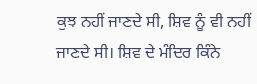ਕੁਝ ਨਹੀਂ ਜਾਣਦੇ ਸੀ, ਸ਼ਿਵ ਨੂੰ ਵੀ ਨਹੀਂ ਜਾਣਦੇ ਸੀ। ਸ਼ਿਵ ਦੇ ਮੰਦਿਰ ਕਿੰਨੇ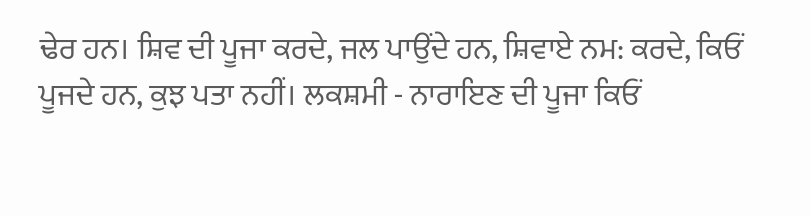ਢੇਰ ਹਨ। ਸ਼ਿਵ ਦੀ ਪੂਜਾ ਕਰਦੇ, ਜਲ ਪਾਉਂਦੇ ਹਨ, ਸ਼ਿਵਾਏ ਨਮ: ਕਰਦੇ, ਕਿਓਂ ਪੂਜਦੇ ਹਨ, ਕੁਝ ਪਤਾ ਨਹੀਂ। ਲਕਸ਼ਮੀ - ਨਾਰਾਇਣ ਦੀ ਪੂਜਾ ਕਿਓਂ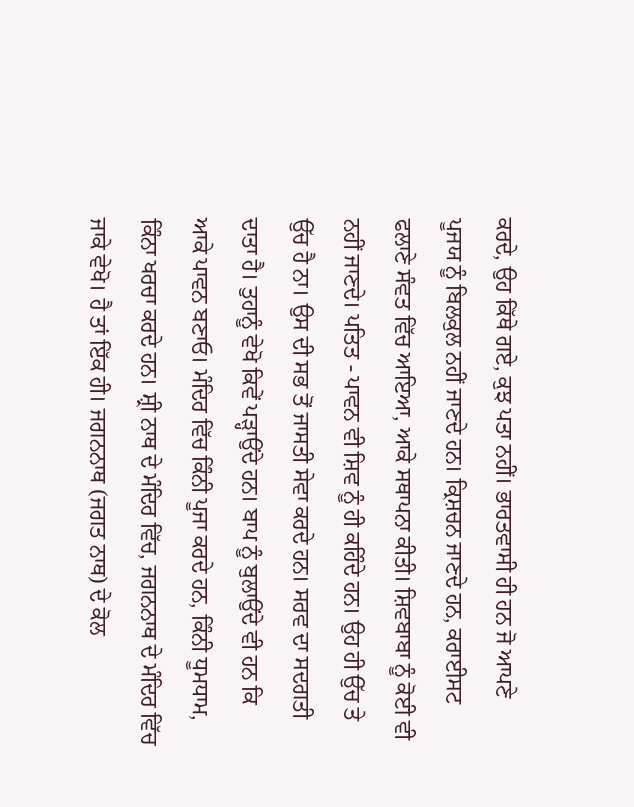ਕਰਦੇ, ਉਹ ਕਿੱਥੇ ਗਏ, ਕੁਝ ਪਤਾ ਨਹੀਂ। ਭਾਰਤਵਾਸੀ ਹੀ ਹਨ ਜੋ ਆਪਣੇ ਪੂਜਯ ਨੂੰ ਬਿਲਕੁਲ ਨਹੀਂ ਜਾਣਦੇ ਹਨ। ਕ੍ਰਿਸ਼ਚਨ ਜਾਣਦੇ ਹਨ, ਕਰਾਈਸਟ ਫਲਾਣੇ ਸੰਵਤ ਵਿੱਚ ਆਇਆ, ਆਕੇ ਸਥਾਪਨਾ ਕੀਤੀ। ਸ਼ਿਵਬਾਬਾ ਨੂੰ ਕੋਈ ਵੀ ਨਹੀਂ ਜਾਣਦੇ। ਪਤਿਤ - ਪਾਵਨ ਵੀ ਸ਼ਿਵ ਨੂੰ ਹੀ ਕਹਿੰਦੇ ਹਨ। ਉਹ ਹੀ ਉੱਚ ਤੇ ਉੱਚ ਹੈ ਨਾ। ਉਸ ਦੀ ਸਭ ਤੋਂ ਜਾਸਤੀ ਸੇਵਾ ਕਰਦੇ ਹਨ। ਸਰਵ ਦਾ ਸਦਗਤੀ ਦਾਤਾ ਹੈ। ਤੁਹਾਨੂੰ ਵੇਖੋ ਕਿਵੇਂ ਪੜ੍ਹਾਉਂਦੇ ਹਨ। ਬਾਪ ਨੂੰ ਬੁਲਾਉਂਦੇ ਵੀ ਹਨ ਕਿ ਆਕੇ ਪਾਵਨ ਬਣਾਓ। ਮੰਦਿਰ ਵਿੱਚ ਕਿੰਨੀ ਪੂਜਾ ਕਰਦੇ ਹਨ, ਕਿੰਨੀ ਧੂਮਧਾਮ, ਕਿੰਨਾ ਖਰਚਾ ਕਰਦੇ ਹਨ। ਸ਼੍ਰੀ ਨਾਥ ਦੇ ਮੰਦਿਰ ਵਿੱਚ, ਜਗਨਨਾਥ ਦੇ ਮੰਦਿਰ ਵਿੱਚ ਜਾਕੇ ਵੇਖੋ। ਹੈ ਤਾਂ ਇੱਕ ਹੀ। ਜਗਨਨਾਥ (ਜਗਤ ਨਾਥ) ਦੇ ਕੋਲ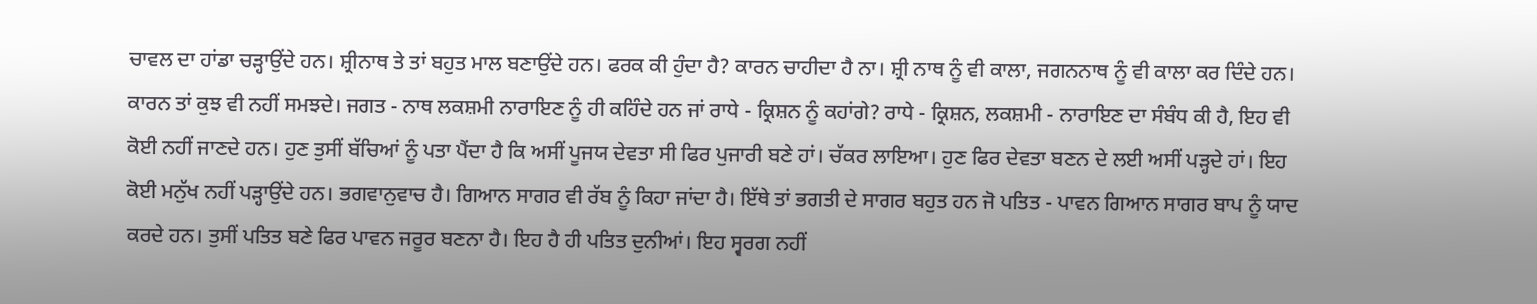ਚਾਵਲ ਦਾ ਹਾਂਡਾ ਚੜ੍ਹਾਉਂਦੇ ਹਨ। ਸ਼੍ਰੀਨਾਥ ਤੇ ਤਾਂ ਬਹੁਤ ਮਾਲ ਬਣਾਉਂਦੇ ਹਨ। ਫਰਕ ਕੀ ਹੁੰਦਾ ਹੈ? ਕਾਰਨ ਚਾਹੀਦਾ ਹੈ ਨਾ। ਸ਼੍ਰੀ ਨਾਥ ਨੂੰ ਵੀ ਕਾਲਾ, ਜਗਨਨਾਥ ਨੂੰ ਵੀ ਕਾਲਾ ਕਰ ਦਿੰਦੇ ਹਨ। ਕਾਰਨ ਤਾਂ ਕੁਝ ਵੀ ਨਹੀਂ ਸਮਝਦੇ। ਜਗਤ - ਨਾਥ ਲਕਸ਼ਮੀ ਨਾਰਾਇਣ ਨੂੰ ਹੀ ਕਹਿੰਦੇ ਹਨ ਜਾਂ ਰਾਧੇ - ਕ੍ਰਿਸ਼ਨ ਨੂੰ ਕਹਾਂਗੇ? ਰਾਧੇ - ਕ੍ਰਿਸ਼ਨ, ਲਕਸ਼ਮੀ - ਨਾਰਾਇਣ ਦਾ ਸੰਬੰਧ ਕੀ ਹੈ, ਇਹ ਵੀ ਕੋਈ ਨਹੀਂ ਜਾਣਦੇ ਹਨ। ਹੁਣ ਤੁਸੀਂ ਬੱਚਿਆਂ ਨੂੰ ਪਤਾ ਪੈਂਦਾ ਹੈ ਕਿ ਅਸੀਂ ਪੂਜਯ ਦੇਵਤਾ ਸੀ ਫਿਰ ਪੁਜਾਰੀ ਬਣੇ ਹਾਂ। ਚੱਕਰ ਲਾਇਆ। ਹੁਣ ਫਿਰ ਦੇਵਤਾ ਬਣਨ ਦੇ ਲਈ ਅਸੀਂ ਪੜ੍ਹਦੇ ਹਾਂ। ਇਹ ਕੋਈ ਮਨੁੱਖ ਨਹੀਂ ਪੜ੍ਹਾਉਂਦੇ ਹਨ। ਭਗਵਾਨੁਵਾਚ ਹੈ। ਗਿਆਨ ਸਾਗਰ ਵੀ ਰੱਬ ਨੂੰ ਕਿਹਾ ਜਾਂਦਾ ਹੈ। ਇੱਥੇ ਤਾਂ ਭਗਤੀ ਦੇ ਸਾਗਰ ਬਹੁਤ ਹਨ ਜੋ ਪਤਿਤ - ਪਾਵਨ ਗਿਆਨ ਸਾਗਰ ਬਾਪ ਨੂੰ ਯਾਦ ਕਰਦੇ ਹਨ। ਤੁਸੀਂ ਪਤਿਤ ਬਣੇ ਫਿਰ ਪਾਵਨ ਜਰੂਰ ਬਣਨਾ ਹੈ। ਇਹ ਹੈ ਹੀ ਪਤਿਤ ਦੁਨੀਆਂ। ਇਹ ਸ੍ਵਰਗ ਨਹੀਂ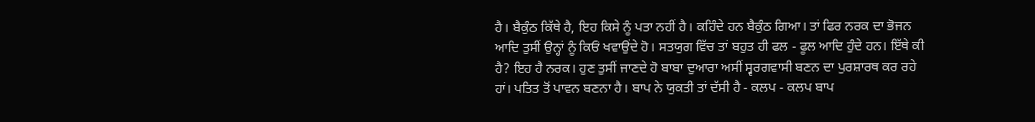ਹੈ। ਬੈਕੁੰਠ ਕਿੱਥੇ ਹੈ, ਇਹ ਕਿਸੇ ਨੂੰ ਪਤਾ ਨਹੀਂ ਹੈ। ਕਹਿੰਦੇ ਹਨ ਬੈਕੁੰਠ ਗਿਆ। ਤਾਂ ਫਿਰ ਨਰਕ ਦਾ ਭੋਜਨ ਆਦਿ ਤੁਸੀਂ ਉਨ੍ਹਾਂ ਨੂੰ ਕਿਓਂ ਖਵਾਉਂਦੇ ਹੋ। ਸਤਯੁਗ ਵਿੱਚ ਤਾਂ ਬਹੁਤ ਹੀ ਫਲ - ਫੂਲ ਆਦਿ ਹੁੰਦੇ ਹਨ। ਇੱਥੇ ਕੀ ਹੈ? ਇਹ ਹੈ ਨਰਕ। ਹੁਣ ਤੁਸੀਂ ਜਾਣਦੇ ਹੋ ਬਾਬਾ ਦੁਆਰਾ ਅਸੀਂ ਸ੍ਵਰਗਵਾਸੀ ਬਣਨ ਦਾ ਪੁਰਸ਼ਾਰਥ ਕਰ ਰਹੇ ਹਾਂ। ਪਤਿਤ ਤੋਂ ਪਾਵਨ ਬਣਨਾ ਹੈ। ਬਾਪ ਨੇ ਯੁਕਤੀ ਤਾਂ ਦੱਸੀ ਹੈ - ਕਲਪ - ਕਲਪ ਬਾਪ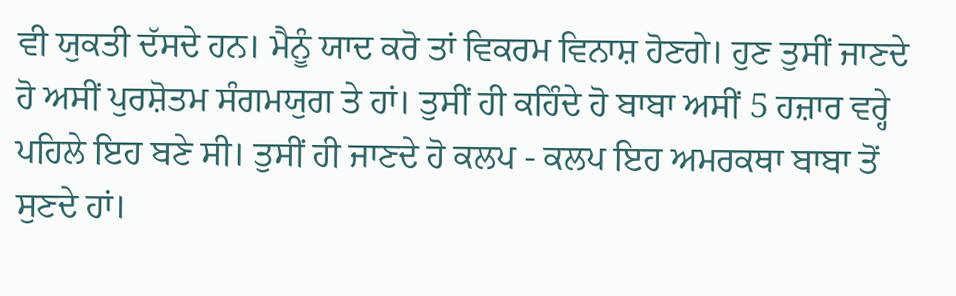ਵੀ ਯੁਕਤੀ ਦੱਸਦੇ ਹਨ। ਮੈਨੂੰ ਯਾਦ ਕਰੋ ਤਾਂ ਵਿਕਰਮ ਵਿਨਾਸ਼ ਹੋਣਗੇ। ਹੁਣ ਤੁਸੀਂ ਜਾਣਦੇ ਹੋ ਅਸੀਂ ਪੁਰਸ਼ੋਤਮ ਸੰਗਮਯੁਗ ਤੇ ਹਾਂ। ਤੁਸੀਂ ਹੀ ਕਹਿੰਦੇ ਹੋ ਬਾਬਾ ਅਸੀਂ 5 ਹਜ਼ਾਰ ਵਰ੍ਹੇ ਪਹਿਲੇ ਇਹ ਬਣੇ ਸੀ। ਤੁਸੀਂ ਹੀ ਜਾਣਦੇ ਹੋ ਕਲਪ - ਕਲਪ ਇਹ ਅਮਰਕਥਾ ਬਾਬਾ ਤੋਂ ਸੁਣਦੇ ਹਾਂ।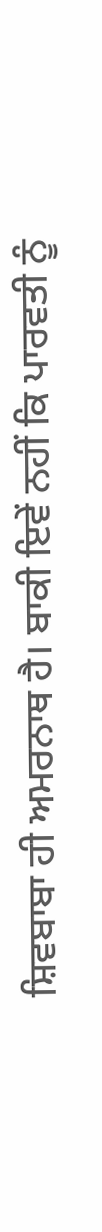ਸ਼ਿਵਬਾਬਾ ਹੀ ਅਮਰਨਾਥ ਹੈ। ਬਾਕੀ ਇਵੇਂ ਨਹੀਂ ਕਿ ਪਾਰਵਤੀ ਨੂੰ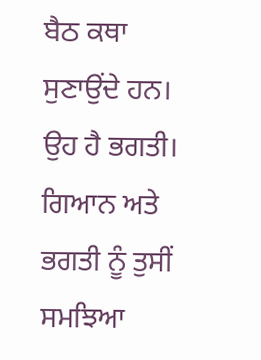ਬੈਠ ਕਥਾ ਸੁਣਾਉਂਦੇ ਹਨ। ਉਹ ਹੈ ਭਗਤੀ। ਗਿਆਨ ਅਤੇ ਭਗਤੀ ਨੂੰ ਤੁਸੀਂ ਸਮਝਿਆ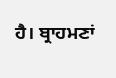ਹੈ। ਬ੍ਰਾਹਮਣਾਂ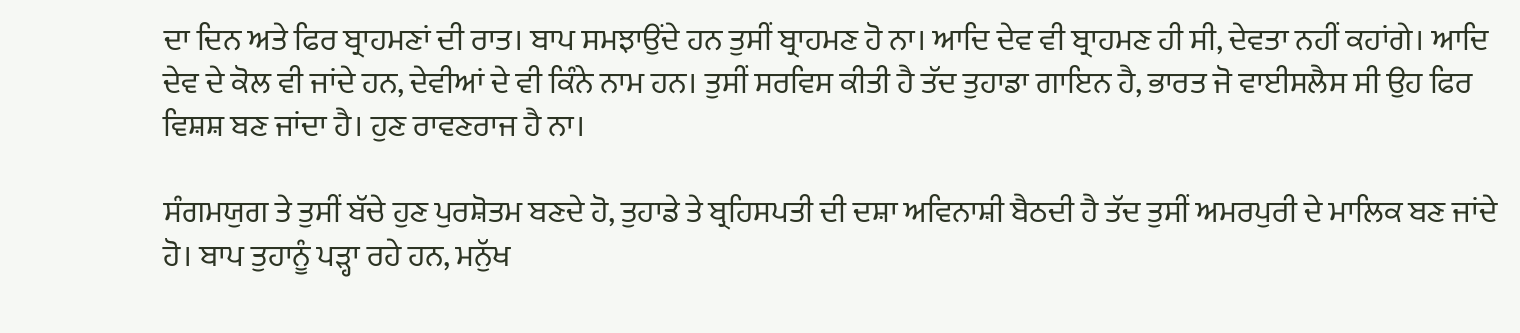ਦਾ ਦਿਨ ਅਤੇ ਫਿਰ ਬ੍ਰਾਹਮਣਾਂ ਦੀ ਰਾਤ। ਬਾਪ ਸਮਝਾਉਂਦੇ ਹਨ ਤੁਸੀਂ ਬ੍ਰਾਹਮਣ ਹੋ ਨਾ। ਆਦਿ ਦੇਵ ਵੀ ਬ੍ਰਾਹਮਣ ਹੀ ਸੀ, ਦੇਵਤਾ ਨਹੀਂ ਕਹਾਂਗੇ। ਆਦਿ ਦੇਵ ਦੇ ਕੋਲ ਵੀ ਜਾਂਦੇ ਹਨ, ਦੇਵੀਆਂ ਦੇ ਵੀ ਕਿੰਨੇ ਨਾਮ ਹਨ। ਤੁਸੀਂ ਸਰਵਿਸ ਕੀਤੀ ਹੈ ਤੱਦ ਤੁਹਾਡਾ ਗਾਇਨ ਹੈ, ਭਾਰਤ ਜੋ ਵਾਈਸਲੈਸ ਸੀ ਉਹ ਫਿਰ ਵਿਸ਼ਸ਼ ਬਣ ਜਾਂਦਾ ਹੈ। ਹੁਣ ਰਾਵਣਰਾਜ ਹੈ ਨਾ।

ਸੰਗਮਯੁਗ ਤੇ ਤੁਸੀਂ ਬੱਚੇ ਹੁਣ ਪੁਰਸ਼ੋਤਮ ਬਣਦੇ ਹੋ, ਤੁਹਾਡੇ ਤੇ ਬ੍ਰਹਿਸਪਤੀ ਦੀ ਦਸ਼ਾ ਅਵਿਨਾਸ਼ੀ ਬੈਠਦੀ ਹੈ ਤੱਦ ਤੁਸੀਂ ਅਮਰਪੁਰੀ ਦੇ ਮਾਲਿਕ ਬਣ ਜਾਂਦੇ ਹੋ। ਬਾਪ ਤੁਹਾਨੂੰ ਪੜ੍ਹਾ ਰਹੇ ਹਨ, ਮਨੁੱਖ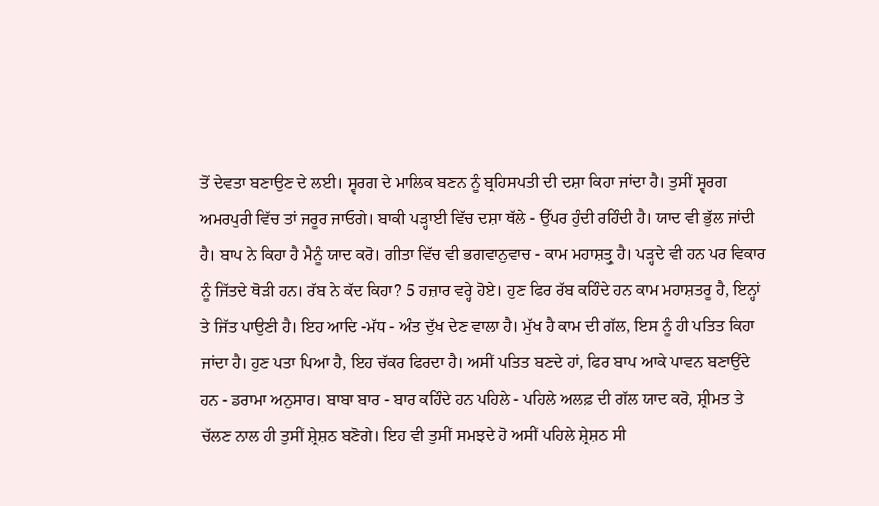ਤੋਂ ਦੇਵਤਾ ਬਣਾਉਣ ਦੇ ਲਈ। ਸ੍ਵਰਗ ਦੇ ਮਾਲਿਕ ਬਣਨ ਨੂੰ ਬ੍ਰਹਿਸਪਤੀ ਦੀ ਦਸ਼ਾ ਕਿਹਾ ਜਾਂਦਾ ਹੈ। ਤੁਸੀਂ ਸ੍ਵਰਗ ਅਮਰਪੁਰੀ ਵਿੱਚ ਤਾਂ ਜਰੂਰ ਜਾਓਗੇ। ਬਾਕੀ ਪੜ੍ਹਾਈ ਵਿੱਚ ਦਸ਼ਾ ਥੱਲੇ - ਉੱਪਰ ਹੁੰਦੀ ਰਹਿੰਦੀ ਹੈ। ਯਾਦ ਵੀ ਭੁੱਲ ਜਾਂਦੀ ਹੈ। ਬਾਪ ਨੇ ਕਿਹਾ ਹੈ ਮੈਨੂੰ ਯਾਦ ਕਰੋ। ਗੀਤਾ ਵਿੱਚ ਵੀ ਭਗਵਾਨੁਵਾਚ - ਕਾਮ ਮਹਾਸ਼ਤ੍ਰੁ ਹੈ। ਪੜ੍ਹਦੇ ਵੀ ਹਨ ਪਰ ਵਿਕਾਰ ਨੂੰ ਜਿੱਤਦੇ ਥੋੜੀ ਹਨ। ਰੱਬ ਨੇ ਕੱਦ ਕਿਹਾ? 5 ਹਜ਼ਾਰ ਵਰ੍ਹੇ ਹੋਏ। ਹੁਣ ਫਿਰ ਰੱਬ ਕਹਿੰਦੇ ਹਨ ਕਾਮ ਮਹਾਸ਼ਤਰੂ ਹੈ, ਇਨ੍ਹਾਂ ਤੇ ਜਿੱਤ ਪਾਉਣੀ ਹੈ। ਇਹ ਆਦਿ -ਮੱਧ - ਅੰਤ ਦੁੱਖ ਦੇਣ ਵਾਲਾ ਹੈ। ਮੁੱਖ ਹੈ ਕਾਮ ਦੀ ਗੱਲ, ਇਸ ਨੂੰ ਹੀ ਪਤਿਤ ਕਿਹਾ ਜਾਂਦਾ ਹੈ। ਹੁਣ ਪਤਾ ਪਿਆ ਹੈ, ਇਹ ਚੱਕਰ ਫਿਰਦਾ ਹੈ। ਅਸੀਂ ਪਤਿਤ ਬਣਦੇ ਹਾਂ, ਫਿਰ ਬਾਪ ਆਕੇ ਪਾਵਨ ਬਣਾਉਂਦੇ ਹਨ - ਡਰਾਮਾ ਅਨੁਸਾਰ। ਬਾਬਾ ਬਾਰ - ਬਾਰ ਕਹਿੰਦੇ ਹਨ ਪਹਿਲੇ - ਪਹਿਲੇ ਅਲਫ਼ ਦੀ ਗੱਲ ਯਾਦ ਕਰੋ, ਸ਼੍ਰੀਮਤ ਤੇ ਚੱਲਣ ਨਾਲ ਹੀ ਤੁਸੀਂ ਸ਼੍ਰੇਸ਼ਠ ਬਣੋਗੇ। ਇਹ ਵੀ ਤੁਸੀਂ ਸਮਝਦੇ ਹੋ ਅਸੀਂ ਪਹਿਲੇ ਸ਼੍ਰੇਸ਼ਠ ਸੀ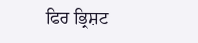ਫਿਰ ਭ੍ਰਿਸ਼ਟ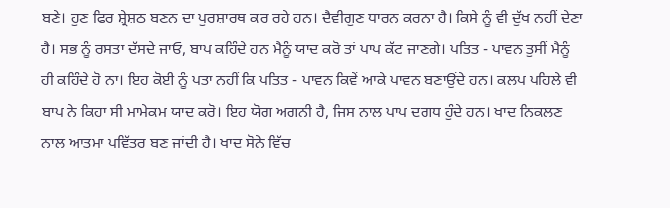ਬਣੇ। ਹੁਣ ਫਿਰ ਸ਼੍ਰੇਸ਼ਠ ਬਣਨ ਦਾ ਪੁਰਸ਼ਾਰਥ ਕਰ ਰਹੇ ਹਨ। ਦੈਵੀਗੁਣ ਧਾਰਨ ਕਰਨਾ ਹੈ। ਕਿਸੇ ਨੂੰ ਵੀ ਦੁੱਖ ਨਹੀਂ ਦੇਣਾ ਹੈ। ਸਭ ਨੂੰ ਰਸਤਾ ਦੱਸਦੇ ਜਾਓ, ਬਾਪ ਕਹਿੰਦੇ ਹਨ ਮੈਨੂੰ ਯਾਦ ਕਰੋ ਤਾਂ ਪਾਪ ਕੱਟ ਜਾਣਗੇ। ਪਤਿਤ - ਪਾਵਨ ਤੁਸੀਂ ਮੈਨੂੰ ਹੀ ਕਹਿੰਦੇ ਹੋ ਨਾ। ਇਹ ਕੋਈ ਨੂੰ ਪਤਾ ਨਹੀਂ ਕਿ ਪਤਿਤ - ਪਾਵਨ ਕਿਵੇਂ ਆਕੇ ਪਾਵਨ ਬਣਾਉਂਦੇ ਹਨ। ਕਲਪ ਪਹਿਲੇ ਵੀ ਬਾਪ ਨੇ ਕਿਹਾ ਸੀ ਮਾਮੇਕਮ ਯਾਦ ਕਰੋ। ਇਹ ਯੋਗ ਅਗਨੀ ਹੈ, ਜਿਸ ਨਾਲ ਪਾਪ ਦਗਧ ਹੁੰਦੇ ਹਨ। ਖਾਦ ਨਿਕਲਣ ਨਾਲ ਆਤਮਾ ਪਵਿੱਤਰ ਬਣ ਜਾਂਦੀ ਹੈ। ਖਾਦ ਸੋਨੇ ਵਿੱਚ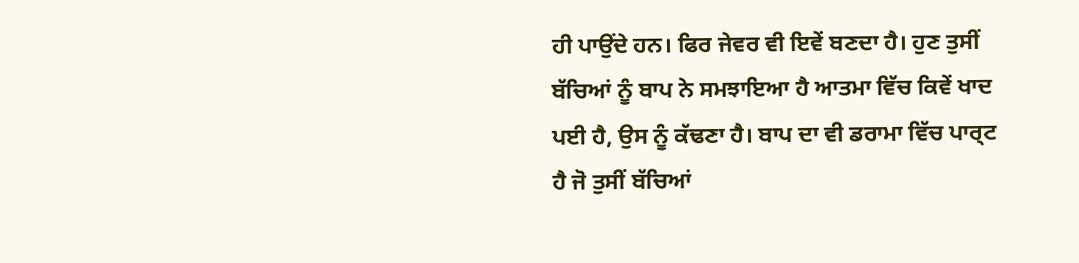ਹੀ ਪਾਉਂਦੇ ਹਨ। ਫਿਰ ਜੇਵਰ ਵੀ ਇਵੇਂ ਬਣਦਾ ਹੈ। ਹੁਣ ਤੁਸੀਂ ਬੱਚਿਆਂ ਨੂੰ ਬਾਪ ਨੇ ਸਮਝਾਇਆ ਹੈ ਆਤਮਾ ਵਿੱਚ ਕਿਵੇਂ ਖਾਦ ਪਈ ਹੈ, ਉਸ ਨੂੰ ਕੱਢਣਾ ਹੈ। ਬਾਪ ਦਾ ਵੀ ਡਰਾਮਾ ਵਿੱਚ ਪਾਰ੍ਟ ਹੈ ਜੋ ਤੁਸੀਂ ਬੱਚਿਆਂ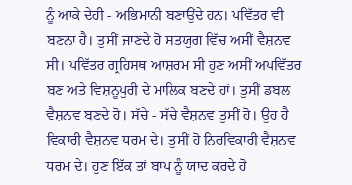ਨੂੰ ਆਕੇ ਦੇਹੀ - ਅਭਿਮਾਨੀ ਬਣਾਉਂਦੇ ਹਨ। ਪਵਿੱਤਰ ਵੀ ਬਣਨਾ ਹੈ। ਤੁਸੀਂ ਜਾਣਦੇ ਹੋ ਸਤਯੁਗ ਵਿੱਚ ਅਸੀਂ ਵੈਸ਼ਨਵ ਸੀ। ਪਵਿੱਤਰ ਗ੍ਰਹਿਸਥ ਆਸ਼ਰਮ ਸੀ ਹੁਣ ਅਸੀਂ ਅਪਵਿੱਤਰ ਬਣ ਅਤੇ ਵਿਸ਼ਨੂਪੁਰੀ ਦੇ ਮਾਲਿਕ ਬਣਦੇ ਹਾਂ। ਤੁਸੀਂ ਡਬਲ ਵੈਸ਼ਨਵ ਬਣਦੇ ਹੋ। ਸੱਚੇ - ਸੱਚੇ ਵੈਸ਼ਨਵ ਤੁਸੀਂ ਹੋ। ਉਹ ਹੈ ਵਿਕਾਰੀ ਵੈਸ਼ਨਵ ਧਰਮ ਦੇ। ਤੁਸੀਂ ਹੋ ਨਿਰਵਿਕਾਰੀ ਵੈਸ਼ਨਵ ਧਰਮ ਦੇ। ਹੁਣ ਇੱਕ ਤਾਂ ਬਾਪ ਨੂੰ ਯਾਦ ਕਰਦੇ ਹੋ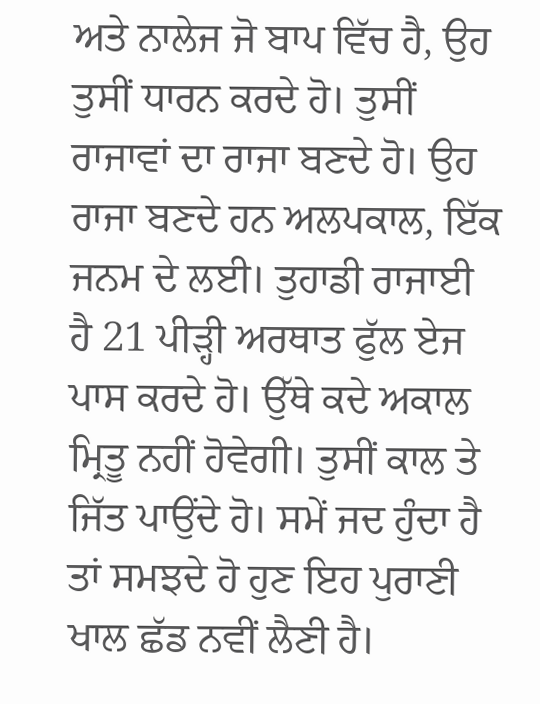ਅਤੇ ਨਾਲੇਜ ਜੋ ਬਾਪ ਵਿੱਚ ਹੈ, ਉਹ ਤੁਸੀਂ ਧਾਰਨ ਕਰਦੇ ਹੋ। ਤੁਸੀਂ ਰਾਜਾਵਾਂ ਦਾ ਰਾਜਾ ਬਣਦੇ ਹੋ। ਉਹ ਰਾਜਾ ਬਣਦੇ ਹਨ ਅਲਪਕਾਲ, ਇੱਕ ਜਨਮ ਦੇ ਲਈ। ਤੁਹਾਡੀ ਰਾਜਾਈ ਹੈ 21 ਪੀੜ੍ਹੀ ਅਰਥਾਤ ਫੁੱਲ ਏਜ ਪਾਸ ਕਰਦੇ ਹੋ। ਉੱਥੇ ਕਦੇ ਅਕਾਲ ਮ੍ਰਿਤੂ ਨਹੀਂ ਹੋਵੇਗੀ। ਤੁਸੀਂ ਕਾਲ ਤੇ ਜਿੱਤ ਪਾਉਂਦੇ ਹੋ। ਸਮੇਂ ਜਦ ਹੁੰਦਾ ਹੈ ਤਾਂ ਸਮਝਦੇ ਹੋ ਹੁਣ ਇਹ ਪੁਰਾਣੀ ਖਾਲ ਛੱਡ ਨਵੀਂ ਲੈਣੀ ਹੈ।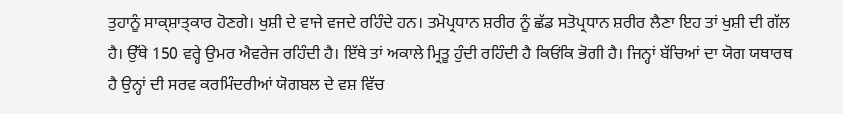ਤੁਹਾਨੂੰ ਸਾਕ੍ਸ਼ਾਤ੍ਕਾਰ ਹੋਣਗੇ। ਖੁਸ਼ੀ ਦੇ ਵਾਜੇ ਵਜਦੇ ਰਹਿੰਦੇ ਹਨ। ਤਮੋਪ੍ਰਧਾਨ ਸ਼ਰੀਰ ਨੂੰ ਛੱਡ ਸਤੋਪ੍ਰਧਾਨ ਸ਼ਰੀਰ ਲੈਣਾ ਇਹ ਤਾਂ ਖੁਸ਼ੀ ਦੀ ਗੱਲ ਹੈ। ਉੱਥੇ 150 ਵਰ੍ਹੇ ਉਮਰ ਐਵਰੇਜ ਰਹਿੰਦੀ ਹੈ। ਇੱਥੇ ਤਾਂ ਅਕਾਲੇ ਮ੍ਰਿਤੂ ਹੁੰਦੀ ਰਹਿੰਦੀ ਹੈ ਕਿਓਂਕਿ ਭੋਗੀ ਹੈ। ਜਿਨ੍ਹਾਂ ਬੱਚਿਆਂ ਦਾ ਯੋਗ ਯਥਾਰਥ ਹੈ ਉਨ੍ਹਾਂ ਦੀ ਸਰਵ ਕਰਮਿੰਦਰੀਆਂ ਯੋਗਬਲ ਦੇ ਵਸ਼ ਵਿੱਚ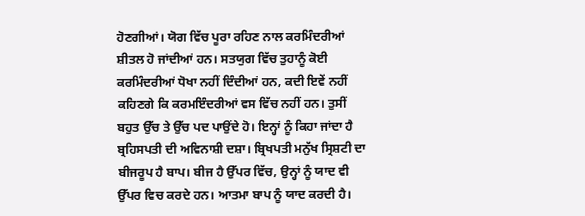ਹੋਣਗੀਆਂ। ਯੋਗ ਵਿੱਚ ਪੂਰਾ ਰਹਿਣ ਨਾਲ ਕਰਮਿੰਦਰੀਆਂ ਸ਼ੀਤਲ ਹੋ ਜਾਂਦੀਆਂ ਹਨ। ਸਤਯੁਗ ਵਿੱਚ ਤੁਹਾਨੂੰ ਕੋਈ ਕਰਮਿੰਦਰੀਆਂ ਧੋਖਾ ਨਹੀਂ ਦਿੰਦੀਆਂ ਹਨ, ਕਦੀ ਇਵੇਂ ਨਹੀਂ ਕਹਿਣਗੇ ਕਿ ਕਰਮਇੰਦਰੀਆਂ ਵਸ ਵਿੱਚ ਨਹੀਂ ਹਨ। ਤੁਸੀਂ ਬਹੁਤ ਉੱਚ ਤੇ ਉੱਚ ਪਦ ਪਾਉਂਦੇ ਹੋ। ਇਨ੍ਹਾਂ ਨੂੰ ਕਿਹਾ ਜਾਂਦਾ ਹੈ ਬ੍ਰਹਿਸਪਤੀ ਦੀ ਅਵਿਨਾਸ਼ੀ ਦਸ਼ਾ। ਬ੍ਰਿਖਪਤੀ ਮਨੁੱਖ ਸ੍ਰਿਸ਼ਟੀ ਦਾ ਬੀਜਰੂਪ ਹੈ ਬਾਪ। ਬੀਜ ਹੈ ਉੱਪਰ ਵਿੱਚ, ਉਨ੍ਹਾਂ ਨੂੰ ਯਾਦ ਵੀ ਉੱਪਰ ਵਿਚ ਕਰਦੇ ਹਨ। ਆਤਮਾ ਬਾਪ ਨੂੰ ਯਾਦ ਕਰਦੀ ਹੈ।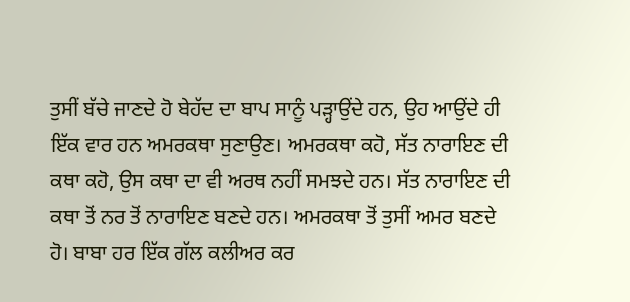ਤੁਸੀਂ ਬੱਚੇ ਜਾਣਦੇ ਹੋ ਬੇਹੱਦ ਦਾ ਬਾਪ ਸਾਨੂੰ ਪੜ੍ਹਾਉਂਦੇ ਹਨ, ਉਹ ਆਉਂਦੇ ਹੀ ਇੱਕ ਵਾਰ ਹਨ ਅਮਰਕਥਾ ਸੁਣਾਉਣ। ਅਮਰਕਥਾ ਕਹੋ, ਸੱਤ ਨਾਰਾਇਣ ਦੀ ਕਥਾ ਕਹੋ, ਉਸ ਕਥਾ ਦਾ ਵੀ ਅਰਥ ਨਹੀਂ ਸਮਝਦੇ ਹਨ। ਸੱਤ ਨਾਰਾਇਣ ਦੀ ਕਥਾ ਤੋਂ ਨਰ ਤੋਂ ਨਾਰਾਇਣ ਬਣਦੇ ਹਨ। ਅਮਰਕਥਾ ਤੋਂ ਤੁਸੀਂ ਅਮਰ ਬਣਦੇ ਹੋ। ਬਾਬਾ ਹਰ ਇੱਕ ਗੱਲ ਕਲੀਅਰ ਕਰ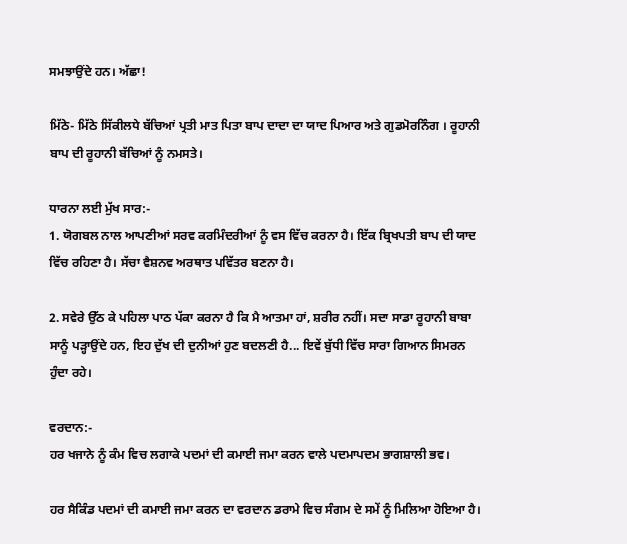ਸਮਝਾਉਂਦੇ ਹਨ। ਅੱਛਾ!

ਮਿੱਠੇ- ਮਿੱਠੇ ਸਿੱਕੀਲਧੇ ਬੱਚਿਆਂ ਪ੍ਰਤੀ ਮਾਤ ਪਿਤਾ ਬਾਪ ਦਾਦਾ ਦਾ ਯਾਦ ਪਿਆਰ ਅਤੇ ਗੁਡਮੋਰਨਿੰਗ । ਰੂਹਾਨੀ ਬਾਪ ਦੀ ਰੂਹਾਨੀ ਬੱਚਿਆਂ ਨੂੰ ਨਮਸਤੇ।

ਧਾਰਨਾ ਲਈ ਮੁੱਖ ਸਾਰ:-
1. ਯੋਗਬਲ ਨਾਲ ਆਪਣੀਆਂ ਸਰਵ ਕਰਮਿੰਦਰੀਆਂ ਨੂੰ ਵਸ ਵਿੱਚ ਕਰਨਾ ਹੈ। ਇੱਕ ਬ੍ਰਿਖਪਤੀ ਬਾਪ ਦੀ ਯਾਦ ਵਿੱਚ ਰਹਿਣਾ ਹੈ। ਸੱਚਾ ਵੈਸ਼ਨਵ ਅਰਥਾਤ ਪਵਿੱਤਰ ਬਣਨਾ ਹੈ।

2. ਸਵੇਰੇ ਉੱਠ ਕੇ ਪਹਿਲਾ ਪਾਠ ਪੱਕਾ ਕਰਨਾ ਹੈ ਕਿ ਮੈ ਆਤਮਾ ਹਾਂ, ਸ਼ਰੀਰ ਨਹੀਂ। ਸਦਾ ਸਾਡਾ ਰੂਹਾਨੀ ਬਾਬਾ ਸਾਨੂੰ ਪੜ੍ਹਾਉਂਦੇ ਹਨ, ਇਹ ਦੁੱਖ ਦੀ ਦੁਨੀਆਂ ਹੁਣ ਬਦਲਣੀ ਹੈ... ਇਵੇਂ ਬੁੱਧੀ ਵਿੱਚ ਸਾਰਾ ਗਿਆਨ ਸਿਮਰਨ ਹੁੰਦਾ ਰਹੇ।

ਵਰਦਾਨ:-
ਹਰ ਖਜਾਨੇ ਨੂੰ ਕੰਮ ਵਿਚ ਲਗਾਕੇ ਪਦਮਾਂ ਦੀ ਕਮਾਈ ਜਮਾ ਕਰਨ ਵਾਲੇ ਪਦਮਾਪਦਮ ਭਾਗਸ਼ਾਲੀ ਭਵ।

ਹਰ ਸੈਕਿੰਡ ਪਦਮਾਂ ਦੀ ਕਮਾਈ ਜਮਾ ਕਰਨ ਦਾ ਵਰਦਾਨ ਡਰਾਮੇ ਵਿਚ ਸੰਗਮ ਦੇ ਸਮੇਂ ਨੂੰ ਮਿਲਿਆ ਹੋਇਆ ਹੈ।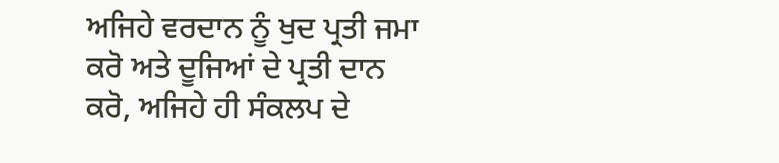ਅਜਿਹੇ ਵਰਦਾਨ ਨੂੰ ਖੁਦ ਪ੍ਰਤੀ ਜਮਾ ਕਰੋ ਅਤੇ ਦੂਜਿਆਂ ਦੇ ਪ੍ਰਤੀ ਦਾਨ ਕਰੋ, ਅਜਿਹੇ ਹੀ ਸੰਕਲਪ ਦੇ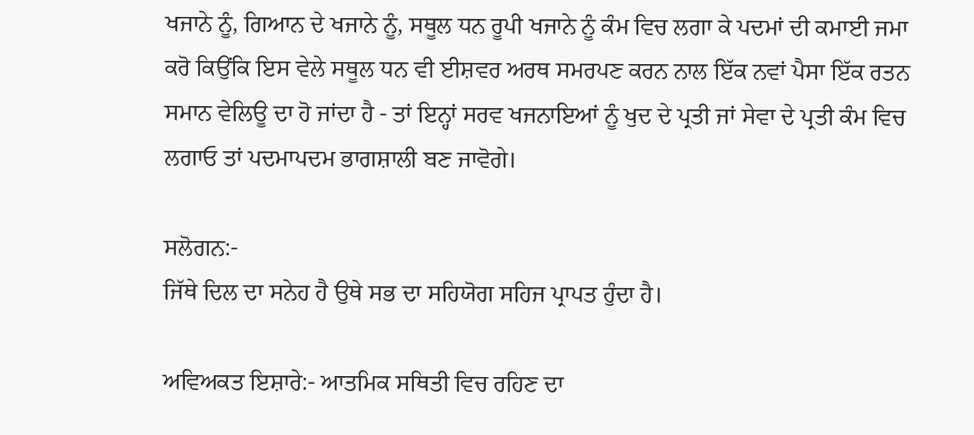ਖਜਾਨੇ ਨੂੰ, ਗਿਆਨ ਦੇ ਖਜਾਨੇ ਨੂੰ, ਸਥੂਲ ਧਨ ਰੂਪੀ ਖਜਾਨੇ ਨੂੰ ਕੰਮ ਵਿਚ ਲਗਾ ਕੇ ਪਦਮਾਂ ਦੀ ਕਮਾਈ ਜਮਾ ਕਰੋ ਕਿਉਂਕਿ ਇਸ ਵੇਲੇ ਸਥੂਲ ਧਨ ਵੀ ਈਸ਼ਵਰ ਅਰਥ ਸਮਰਪਣ ਕਰਨ ਨਾਲ ਇੱਕ ਨਵਾਂ ਪੈਸਾ ਇੱਕ ਰਤਨ ਸਮਾਨ ਵੇਲਿਊ ਦਾ ਹੋ ਜਾਂਦਾ ਹੈ - ਤਾਂ ਇਨ੍ਹਾਂ ਸਰਵ ਖਜਨਾਇਆਂ ਨੂੰ ਖੁਦ ਦੇ ਪ੍ਰਤੀ ਜਾਂ ਸੇਵਾ ਦੇ ਪ੍ਰਤੀ ਕੰਮ ਵਿਚ ਲਗਾਓ ਤਾਂ ਪਦਮਾਪਦਮ ਭਾਗਸ਼ਾਲੀ ਬਣ ਜਾਵੋਗੇ।

ਸਲੋਗਨ:-
ਜਿੱਥੇ ਦਿਲ ਦਾ ਸਨੇਹ ਹੈ ਉਥੇ ਸਭ ਦਾ ਸਹਿਯੋਗ ਸਹਿਜ ਪ੍ਰਾਪਤ ਹੁੰਦਾ ਹੈ।

ਅਵਿਅਕਤ ਇਸ਼ਾਰੇ:- ਆਤਮਿਕ ਸਥਿਤੀ ਵਿਚ ਰਹਿਣ ਦਾ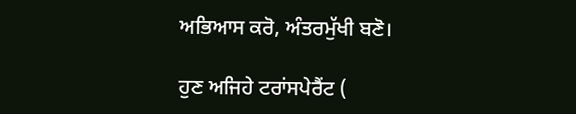ਅਭਿਆਸ ਕਰੋ, ਅੰਤਰਮੁੱਖੀ ਬਣੋ।

ਹੁਣ ਅਜਿਹੇ ਟਰਾਂਸਪੇਰੈਂਟ (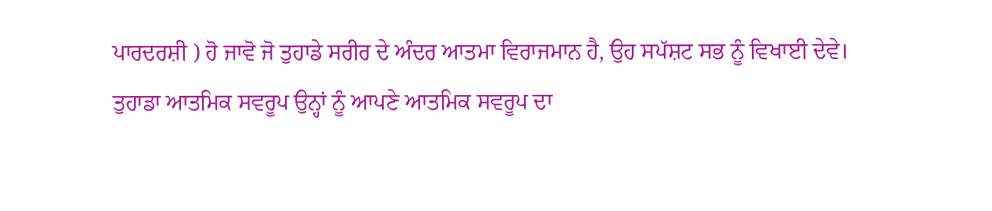ਪਾਰਦਰਸ਼ੀ ) ਹੋ ਜਾਵੋ ਜੋ ਤੁਹਾਡੇ ਸਰੀਰ ਦੇ ਅੰਦਰ ਆਤਮਾ ਵਿਰਾਜਮਾਨ ਹੈ, ਉਹ ਸਪੱਸ਼ਟ ਸਭ ਨੂੰ ਵਿਖਾਈ ਦੇਵੇ। ਤੁਹਾਡਾ ਆਤਮਿਕ ਸਵਰੂਪ ਉਨ੍ਹਾਂ ਨੂੰ ਆਪਣੇ ਆਤਮਿਕ ਸਵਰੂਪ ਦਾ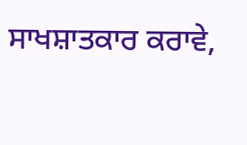ਸਾਖਸ਼ਾਤਕਾਰ ਕਰਾਵੇ,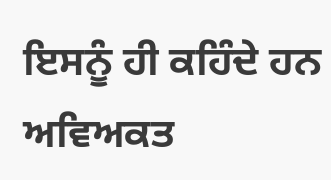ਇਸਨੂੰ ਹੀ ਕਹਿੰਦੇ ਹਨ ਅਵਿਅਕਤ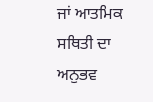ਜਾਂ ਆਤਮਿਕ ਸਥਿਤੀ ਦਾ ਅਨੁਭਵ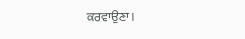ਕਰਵਾਉਣਾ।